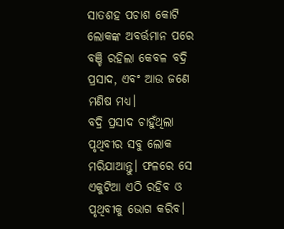ସାତଶହ ପଚାଶ କୋଟି ଲୋକଙ୍କ ଅବର୍ତ୍ତମାନ ପରେ ବଞ୍ଚି ରହିଲା କେବଳ ବଦ୍ରି ପ୍ରସାଦ, ଏବଂ ଆଉ ଜଣେ ମଣିଷ ମଧ୍ୟ।
ବଦ୍ରି ପ୍ରସାଦ ଚାହୁଁଥିଲା ପୃଥିବୀର ସବୁ ଲୋକ ମରିଯାଆନ୍ତୁ। ଫଳରେ ସେ ଏକୁଟିଆ ଏଠି ରହିବ ଓ ପୃଥିବୀକୁ ଭୋଗ କରିବ।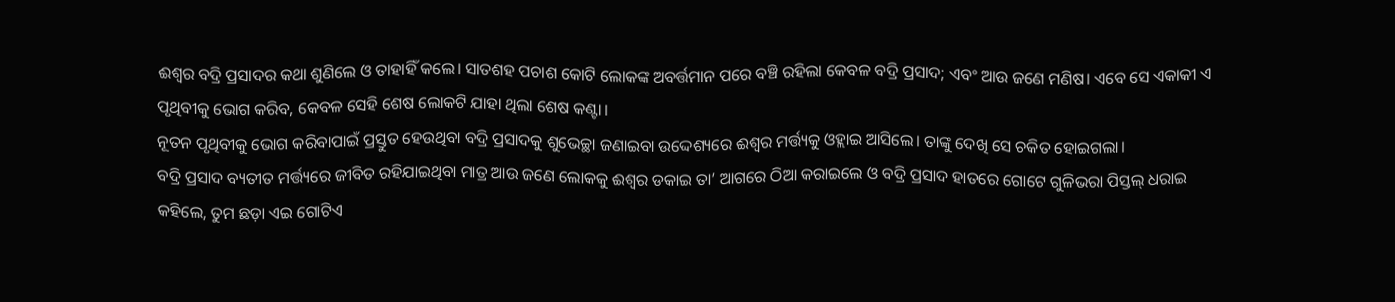ଈଶ୍ୱର ବଦ୍ରି ପ୍ରସାଦର କଥା ଶୁଣିଲେ ଓ ତାହାହିଁ କଲେ। ସାତଶହ ପଚାଶ କୋଟି ଲୋକଙ୍କ ଅବର୍ତ୍ତମାନ ପରେ ବଞ୍ଚି ରହିଲା କେବଳ ବଦ୍ରି ପ୍ରସାଦ; ଏବଂ ଆଉ ଜଣେ ମଣିଷ। ଏବେ ସେ ଏକାକୀ ଏ ପୃଥିବୀକୁ ଭୋଗ କରିବ, କେବଳ ସେହି ଶେଷ ଲୋକଟି ଯାହା ଥିଲା ଶେଷ କଣ୍ଟା।
ନୂତନ ପୃଥିବୀକୁ ଭୋଗ କରିବାପାଇଁ ପ୍ରସ୍ତୁତ ହେଉଥିବା ବଦ୍ରି ପ୍ରସାଦକୁ ଶୁଭେଚ୍ଛା ଜଣାଇବା ଉଦ୍ଦେଶ୍ୟରେ ଈଶ୍ୱର ମର୍ତ୍ତ୍ୟକୁ ଓହ୍ଲାଇ ଆସିଲେ। ତାଙ୍କୁ ଦେଖି ସେ ଚକିତ ହୋଇଗଲା।
ବଦ୍ରି ପ୍ରସାଦ ବ୍ୟତୀତ ମର୍ତ୍ତ୍ୟରେ ଜୀବିତ ରହିଯାଇଥିବା ମାତ୍ର ଆଉ ଜଣେ ଲୋକକୁ ଈଶ୍ୱର ଡକାଇ ତା’ ଆଗରେ ଠିଆ କରାଇଲେ ଓ ବଦ୍ରି ପ୍ରସାଦ ହାତରେ ଗୋଟେ ଗୁଳିଭରା ପିସ୍ତଲ୍ ଧରାଇ କହିଲେ, ତୁମ ଛଡ଼ା ଏଇ ଗୋଟିଏ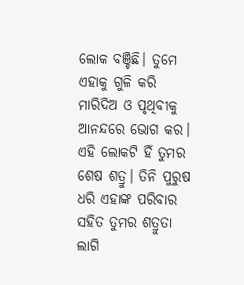ଲୋକ ବଞ୍ଚିଛି। ତୁମେ ଏହାକୁ ଗୁଳି କରି ମାରିଦିଅ ଓ ପୃଥିବୀକୁ ଆନନ୍ଦରେ ଭୋଗ କର। ଏହି ଲୋକଟି ହିଁ ତୁମର ଶେଷ ଶତ୍ରୁ। ତିନି ପୁରୁଷ ଧରି ଏହାଙ୍କ ପରିବାର ସହିତ ତୁମର ଶତ୍ରୁତା ଲାଗି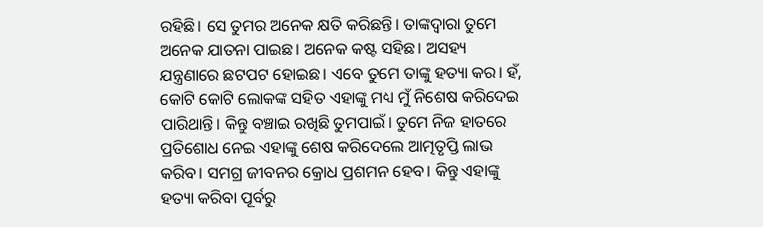ରହିଛି। ସେ ତୁମର ଅନେକ କ୍ଷତି କରିଛନ୍ତି। ତାଙ୍କଦ୍ୱାରା ତୁମେ ଅନେକ ଯାତନା ପାଇଛ। ଅନେକ କଷ୍ଟ ସହିଛ। ଅସହ୍ୟ ଯନ୍ତ୍ରଣାରେ ଛଟପଟ ହୋଇଛ। ଏବେ ତୁମେ ତାଙ୍କୁ ହତ୍ୟା କର। ହଁ, କୋଟି କୋଟି ଲୋକଙ୍କ ସହିତ ଏହାଙ୍କୁ ମଧ୍ୟ ମୁଁ ନିଶେଷ କରିଦେଇ ପାରିଥାନ୍ତି। କିନ୍ତୁ ବଞ୍ଚାଇ ରଖିଛି ତୁମପାଇଁ। ତୁମେ ନିଜ ହାତରେ ପ୍ରତିଶୋଧ ନେଇ ଏହାଙ୍କୁ ଶେଷ କରିଦେଲେ ଆତ୍ମତୃପ୍ତି ଲାଭ କରିବ। ସମଗ୍ର ଜୀବନର କ୍ରୋଧ ପ୍ରଶମନ ହେବ। କିନ୍ତୁ ଏହାଙ୍କୁ ହତ୍ୟା କରିବା ପୂର୍ବରୁ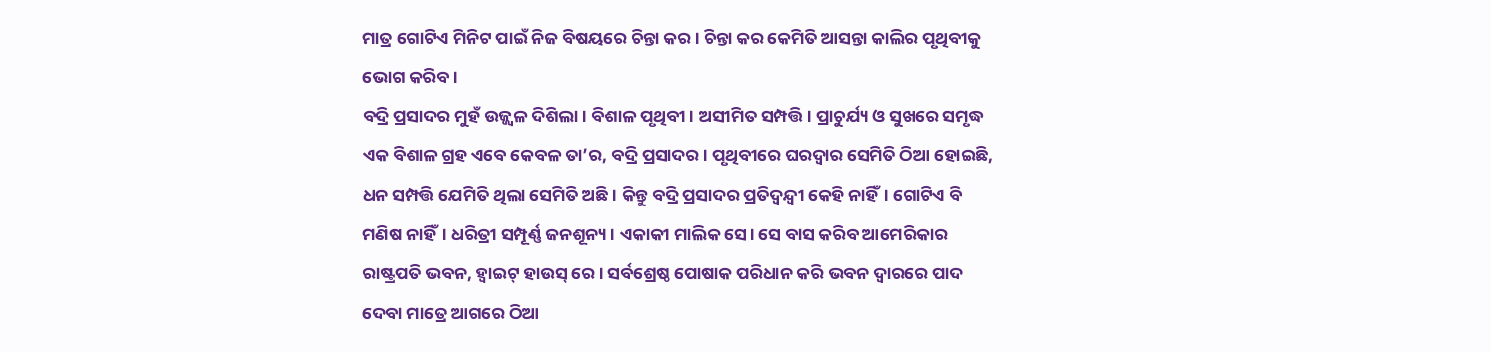ମାତ୍ର ଗୋଟିଏ ମିନିଟ ପାଇଁ ନିଜ ବିଷୟରେ ଚିନ୍ତା କର। ଚିନ୍ତା କର କେମିତି ଆସନ୍ତା କାଲିର ପୃଥିବୀକୁ ଭୋଗ କରିବ।
ବଦ୍ରି ପ୍ରସାଦର ମୁହଁ ଉଜ୍ଜ୍ବଳ ଦିଶିଲା। ବିଶାଳ ପୃଥିବୀ। ଅସୀମିତ ସମ୍ପତ୍ତି। ପ୍ରାଚୁର୍ଯ୍ୟ ଓ ସୁଖରେ ସମୃଦ୍ଧ ଏକ ବିଶାଳ ଗ୍ରହ ଏବେ କେବଳ ତା’ର, ବଦ୍ରି ପ୍ରସାଦର। ପୃଥିବୀରେ ଘରଦ୍ୱାର ସେମିତି ଠିଆ ହୋଇଛି, ଧନ ସମ୍ପତ୍ତି ଯେମିତି ଥିଲା ସେମିତି ଅଛି। କିନ୍ତୁ ବଦ୍ରି ପ୍ରସାଦର ପ୍ରତିଦ୍ୱନ୍ଦ୍ବୀ କେହି ନାହିଁ। ଗୋଟିଏ ବି ମଣିଷ ନାହିଁ। ଧରିତ୍ରୀ ସମ୍ପୂର୍ଣ୍ଣ ଜନଶୂନ୍ୟ। ଏକାକୀ ମାଲିକ ସେ। ସେ ବାସ କରିବ ଆମେରିକାର ରାଷ୍ଟ୍ରପତି ଭବନ, ହ୍ୱାଇଟ୍ ହାଉସ୍ ରେ। ସର୍ବଶ୍ରେଷ୍ଠ ପୋଷାକ ପରିଧାନ କରି ଭବନ ଦ୍ୱାରରେ ପାଦ ଦେବା ମାତ୍ରେ ଆଗରେ ଠିଆ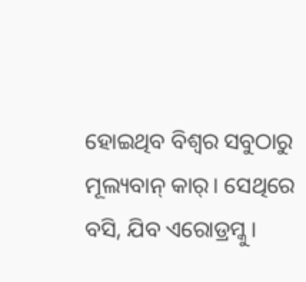ହୋଇଥିବ ବିଶ୍ୱର ସବୁଠାରୁ ମୂଲ୍ୟବାନ୍ କାର୍। ସେଥିରେ ବସି, ଯିବ ଏରୋଡ୍ରମ୍କୁ।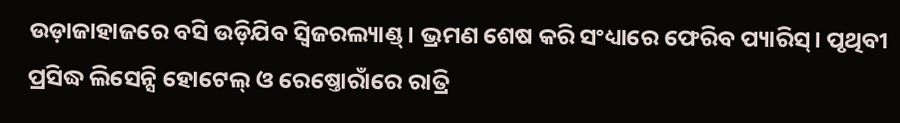ଉଡ଼ାଜାହାଜରେ ବସି ଉଡ଼ିଯିବ ସ୍ୱିଜରଲ୍ୟାଣ୍ଡ୍। ଭ୍ରମଣ ଶେଷ କରି ସଂଧ୍ୟାରେ ଫେରିବ ପ୍ୟାରିସ୍। ପୃଥିବୀ ପ୍ରସିଦ୍ଧ ଲିସେନ୍ସି ହୋଟେଲ୍ ଓ ରେଷ୍ତୋରାଁରେ ରାତ୍ରି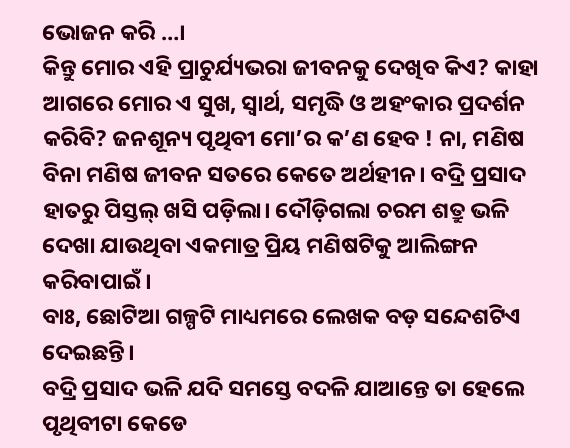ଭୋଜନ କରି …।
କିନ୍ତୁ ମୋର ଏହି ପ୍ରାଚୁର୍ଯ୍ୟଭରା ଜୀବନକୁ ଦେଖିବ କିଏ? କାହା ଆଗରେ ମୋର ଏ ସୁଖ, ସ୍ୱାର୍ଥ, ସମୃଦ୍ଧି ଓ ଅହଂକାର ପ୍ରଦର୍ଶନ କରିବି? ଜନଶୂନ୍ୟ ପୃଥିବୀ ମୋ’ର କ’ଣ ହେବ ! ନା, ମଣିଷ ବିନା ମଣିଷ ଜୀବନ ସତରେ କେତେ ଅର୍ଥହୀନ। ବଦ୍ରି ପ୍ରସାଦ ହାତରୁ ପିସ୍ତଲ୍ ଖସି ପଡ଼ିଲା। ଦୌଡ଼ିଗଲା ଚରମ ଶତ୍ରୁ ଭଳି ଦେଖା ଯାଉଥିବା ଏକମାତ୍ର ପ୍ରିୟ ମଣିଷଟିକୁ ଆଲିଙ୍ଗନ କରିବାପାଇଁ।
ବାଃ, ଛୋଟିଆ ଗଳ୍ପଟି ମାଧ୍ୟମରେ ଲେଖକ ବଡ଼ ସନ୍ଦେଶଟିଏ ଦେଇଛନ୍ତି।
ବଦ୍ରି ପ୍ରସାଦ ଭଳି ଯଦି ସମସ୍ତେ ବଦଳି ଯାଆନ୍ତେ ତା ହେଲେ ପୃଥିବୀଟା କେଡେ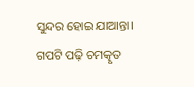ସୁନ୍ଦର ହୋଇ ଯାଆନ୍ତା।
ଗପଟି ପଢ଼ି ଚମତ୍କୃତ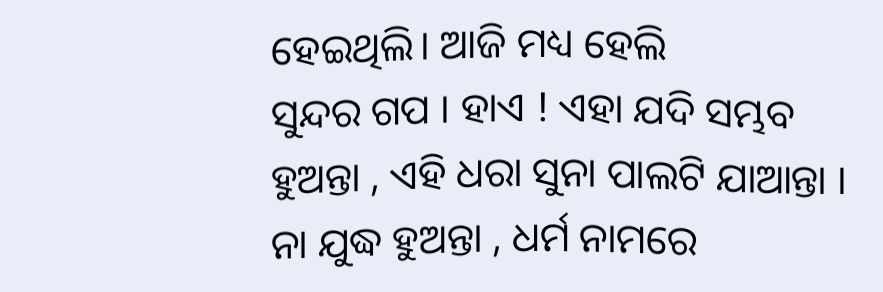ହେଇଥିଲି। ଆଜି ମଧ୍ୟ ହେଲି
ସୁନ୍ଦର ଗପ । ହାଏ ! ଏହା ଯଦି ସମ୍ଭବ ହୁଅନ୍ତା , ଏହି ଧରା ସୁନା ପାଲଟି ଯାଆନ୍ତା । ନା ଯୁଦ୍ଧ ହୁଅନ୍ତା , ଧର୍ମ ନାମରେ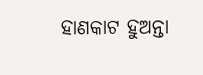ହାଣକାଟ ହୁଅନ୍ତା